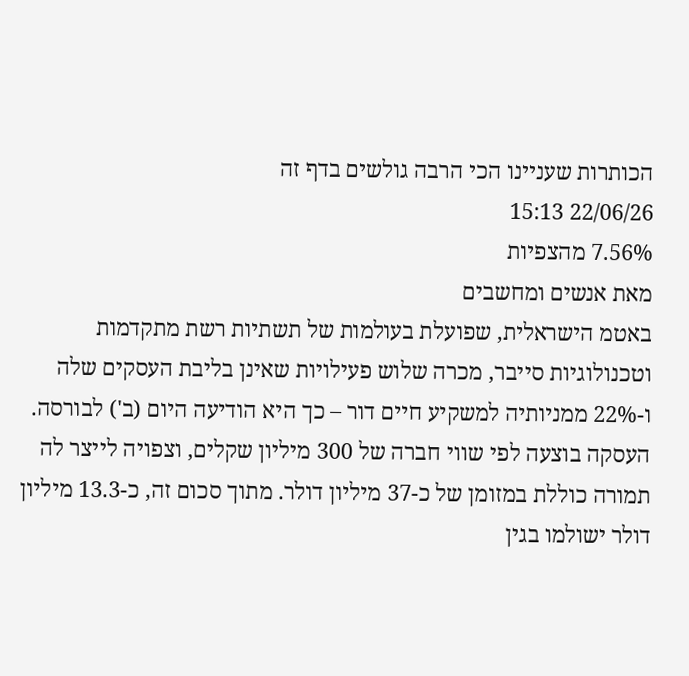הכותרות שעניינו הכי הרבה גולשים בדף זה
22/06/26 15:13
7.56% מהצפיות
מאת אנשים ומחשבים
באטמ הישראלית, שפועלת בעולמות של תשתיות רשת מתקדמות וטכנולוגיות סייבר, מכרה שלוש פעילויות שאינן בליבת העסקים שלה ו-22% ממניותיה למשקיע חיים דור – כך היא הודיעה היום (ב') לבורסה.
העסקה בוצעה לפי שווי חברה של 300 מיליון שקלים, וצפויה לייצר לה תמורה כוללת במזומן של כ-37 מיליון דולר. מתוך סכום זה, כ-13.3 מיליון דולר ישולמו בגין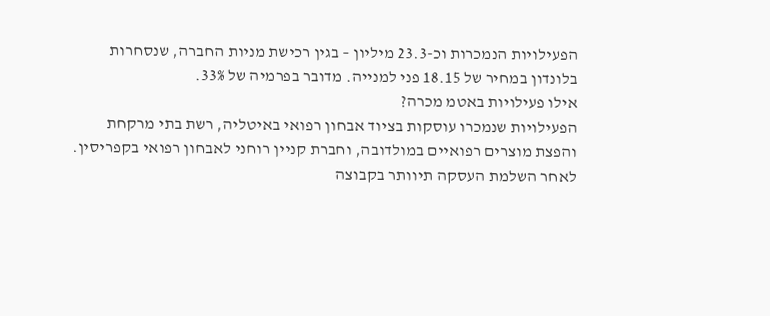הפעילויות הנמכרות וכ-23.3 מיליון – בגין רכישת מניות החברה, שנסחרות בלונדון במחיר של 18.15 פני למנייה. מדובר בפרמיה של 33%.
אילו פעילויות באטמ מכרה?
הפעילויות שנמכרו עוסקות בציוד אבחון רפואי באיטליה, רשת בתי מרקחת והפצת מוצרים רפואיים במולדובה, וחברת קניין רוחני לאבחון רפואי בקפריסין.
לאחר השלמת העסקה תיוותר בקבוצה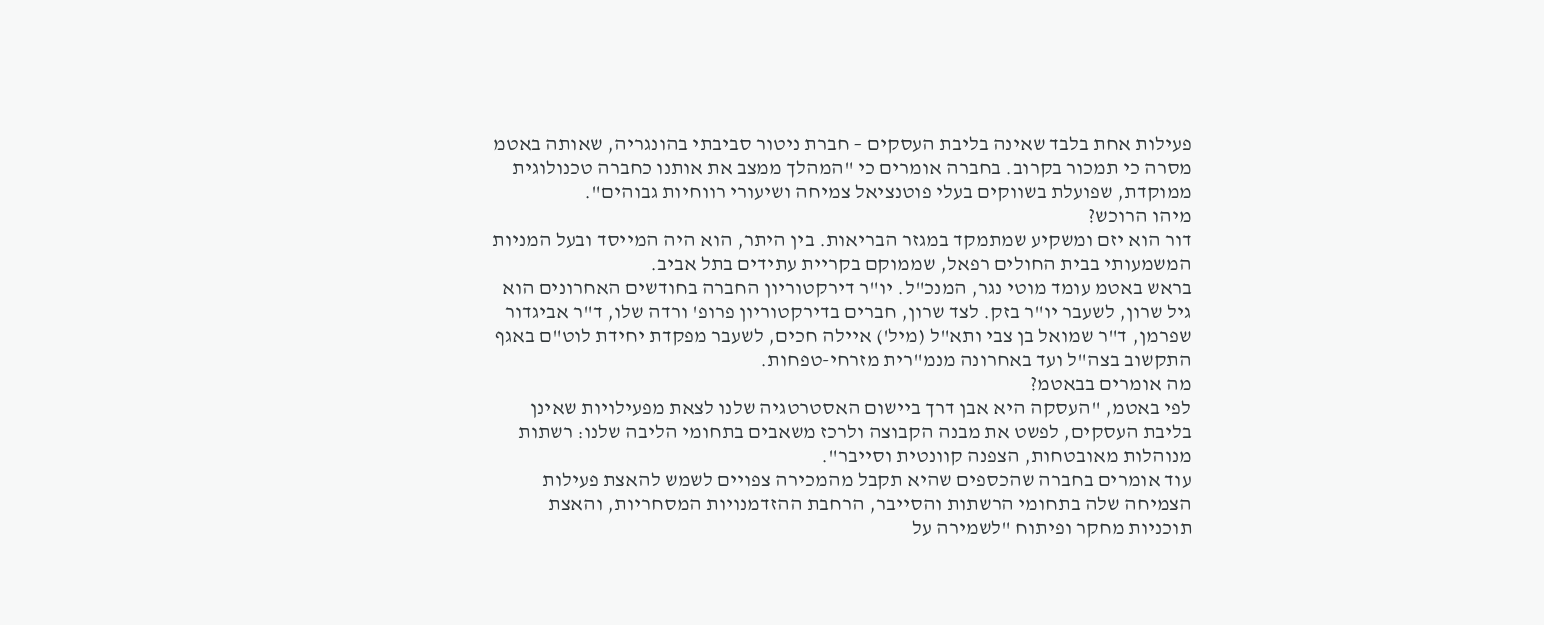פעילות אחת בלבד שאינה בליבת העסקים – חברת ניטור סביבתי בהונגריה, שאותה באטמ מסרה כי תמכור בקרוב. בחברה אומרים כי "המהלך ממצב את אותנו כחברה טכנולוגית ממוקדת, שפועלת בשווקים בעלי פוטנציאל צמיחה ושיעורי רווחיות גבוהים".
מיהו הרוכש?
דור הוא יזם ומשקיע שמתמקד במגזר הבריאות. בין היתר, הוא היה המייסד ובעל המניות המשמעותי בבית החולים רפאל, שממוקם בקריית עתידים בתל אביב.
בראש באטמ עומד מוטי נגר, המנכ"ל. יו"ר דירקטוריון החברה בחודשים האחרונים הוא גיל שרון, לשעבר יו"ר בזק. לצד שרון, חברים בדירקטוריון פרופ' ורדה שלו, ד"ר אביגדור שפרמן, ד"ר שמואל בן צבי ותא"ל (מיל') איילה חכים, לשעבר מפקדת יחידת לוט"ם באגף התקשוב בצה"ל ועד באחרונה מנמ"רית מזרחי-טפחות.
מה אומרים בבאטמ?
לפי באטמ, "העסקה היא אבן דרך ביישום האסטרטגיה שלנו לצאת מפעילויות שאינן בליבת העסקים, לפשט את מבנה הקבוצה ולרכז משאבים בתחומי הליבה שלנו: רשתות מנוהלות מאובטחות, הצפנה קוונטית וסייבר".
עוד אומרים בחברה שהכספים שהיא תקבל מהמכירה צפויים לשמש להאצת פעילות הצמיחה שלה בתחומי הרשתות והסייבר, הרחבת ההזדמנויות המסחריות, והאצת תוכניות מחקר ופיתוח "לשמירה על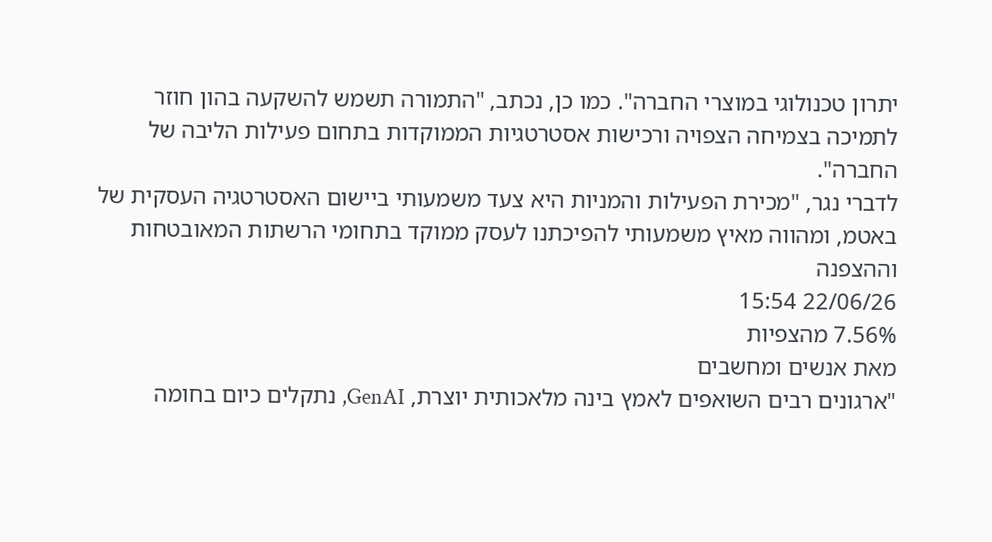יתרון טכנולוגי במוצרי החברה". כמו כן, נכתב, "התמורה תשמש להשקעה בהון חוזר לתמיכה בצמיחה הצפויה ורכישות אסטרטגיות הממוקדות בתחום פעילות הליבה של החברה".
לדברי נגר, "מכירת הפעילות והמניות היא צעד משמעותי ביישום האסטרטגיה העסקית של באטמ, ומהווה מאיץ משמעותי להפיכתנו לעסק ממוקד בתחומי הרשתות המאובטחות וההצפנה
22/06/26 15:54
7.56% מהצפיות
מאת אנשים ומחשבים
"ארגונים רבים השואפים לאמץ בינה מלאכותית יוצרת, GenAI, נתקלים כיום בחומה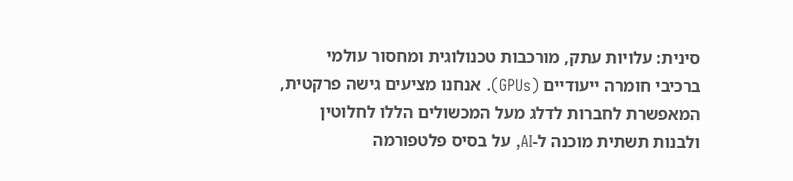סינית: עלויות עתק, מורכבות טכנולוגית ומחסור עולמי ברכיבי חומרה ייעודיים (GPUs). אנחנו מציעים גישה פרקטית, המאפשרת לחברות לדלג מעל המכשולים הללו לחלוטין ולבנות תשתית מוכנה ל-AI, על בסיס פלטפורמה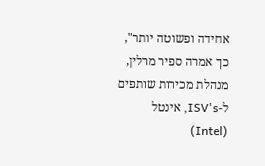אחידה ופשוטה יותר", כך אמרה ספיר מרלין, מנהלת מכירות שותפים ל-ISV's, אינטל (Intel)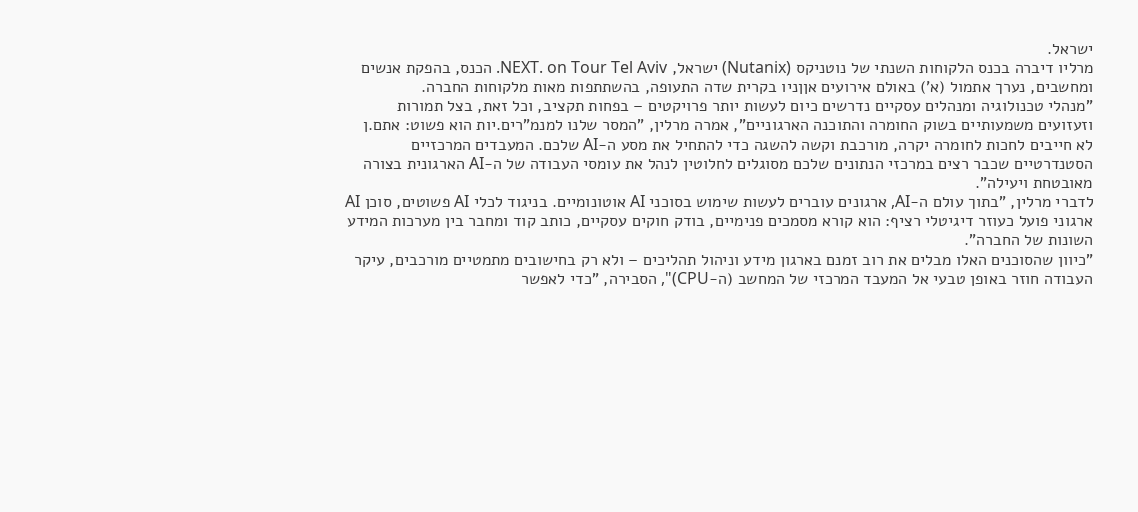ישראל.
מרליו דיברה בכנס הלקוחות השנתי של נוטניקס (Nutanix) ישראל, NEXT. on Tour Tel Aviv. הכנס, בהפקת אנשים ומחשבים, נערך אתמול (א') באולם אירועים אןןניו בקרית שדה התעופה, בהשתתפות מאות מלקוחות החברה.
"מנהלי טכנולוגיה ומנהלים עסקיים נדרשים כיום לעשות יותר פרויקטים – בפחות תקציב, וכל זאת, בצל תמורות וזעזועים משמעותיים בשוק החומרה והתוכנה הארגוניים", אמרה מרלין, "המסר שלנו למנמ"רים.יות הוא פשוט: אתם.ן לא חייבים לחכות לחומרה יקרה, מורכבת וקשה להשגה כדי להתחיל את מסע ה-AI שלכם. המעבדים המרכזיים הסטנדרטיים שכבר רצים במרכזי הנתונים שלכם מסוגלים לחלוטין לנהל את עומסי העבודה של ה-AI הארגונית בצורה מאובטחת ויעילה".
לדברי מרלין, "בתוך עולם ה-AI, ארגונים עוברים לעשות שימוש בסוכני AI אוטונומיים. בניגוד לכלי AI פשוטים, סוכן AI ארגוני פועל כעוזר דיגיטלי רציף: הוא קורא מסמכים פנימיים, בודק חוקים עסקיים, כותב קוד ומחבר בין מערכות המידע השונות של החברה".
"כיוון שהסוכנים האלו מבלים את רוב זמנם בארגון מידע וניהול תהליכים – ולא רק בחישובים מתמטיים מורכבים, עיקר העבודה חוזר באופן טבעי אל המעבד המרכזי של המחשב (ה-CPU)", הסבירה, "כדי לאפשר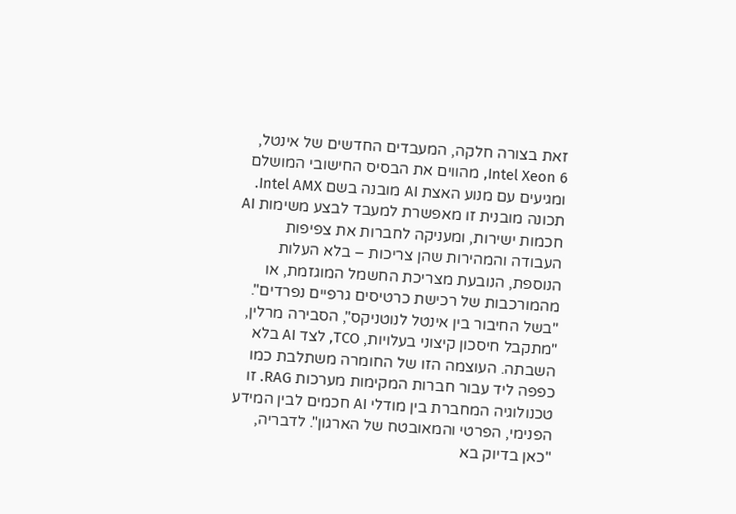זאת בצורה חלקה, המעבדים החדשים של אינטל, Intel Xeon 6, מהווים את הבסיס החישובי המושלם ומגיעים עם מנוע האצת AI מובנה בשם Intel AMX. תכונה מובנית זו מאפשרת למעבד לבצע משימות AI חכמות ישירות, ומעניקה לחברות את צפיפות העבודה והמהירות שהן צריכות – בלא העלות הנוספת, הנובעת מצריכת החשמל המוגזמת, או מהמורכבות של רכישת כרטיסים גרפיים נפרדים".
"בשל החיבור בין אינטל לנוטניקס", הסבירה מרלין, "מתקבל חיסכון קיצוני בעלויות, TCO, לצד AI בלא השבתה. העוצמה הזו של החומרה משתלבת כמו כפפה ליד עבור חברות המקימות מערכות RAG. זו טכנולוגיה המחברת בין מודלי AI חכמים לבין המידע הפנימי, הפרטי והמאובטח של הארגון". לדבריה, "כאן בדיוק בא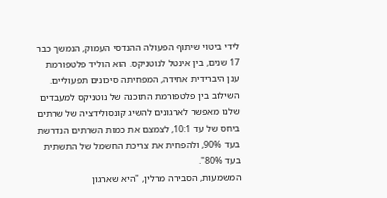לידי ביטוי שיתוף הפעולה ההנדסי העמוק, הנמשך כבר 17 שנים, בין אינטל לנוטניקס. הוא הוליד פלטפורמת ענן היברידית אחידה, המפחיתה סיכונים תפעוליים. השילוב בין פלטפורמת התוכנה של נוטניקס למעבדים שלנו מאפשר לארגונים להשיג קונסולידציה של שרתים ביחס של עד 10:1, לצמצם את כמות השרתים הנדרשת בעד 90%, ולהפחית את צריכת החשמל של התשתית בעד 80%".
המשמעות, הסבירה מרלין, "היא שארגון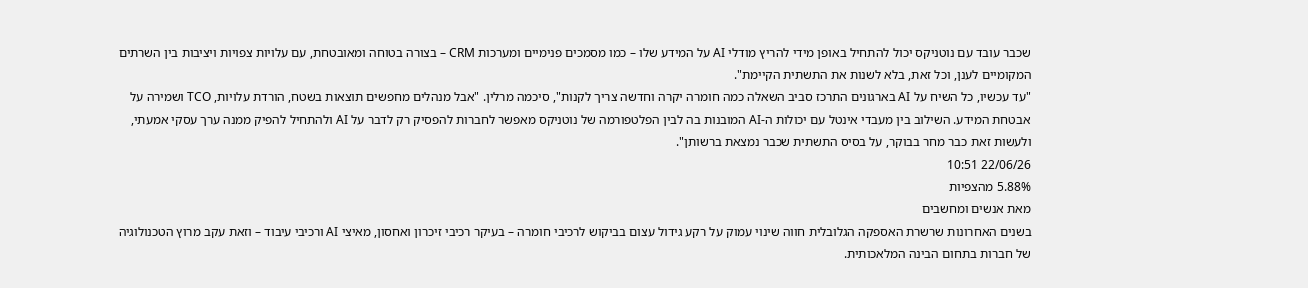שכבר עובד עם נוטניקס יכול להתחיל באופן מידי להריץ מודלי AI על המידע שלו – כמו מסמכים פנימיים ומערכות CRM – בצורה בטוחה ומאובטחת, עם עלויות צפויות ויציבות בין השרתים המקומיים לענן, וכל זאת, בלא לשנות את התשתית הקיימת".
"עד עכשיו, כל השיח על AI בארגונים התרכז סביב השאלה כמה חומרה יקרה וחדשה צריך לקנות", סיכמה מרלין. "אבל מנהלים מחפשים תוצאות בשטח, הורדת עלויות, TCO ושמירה על אבטחת המידע. השילוב בין מעבדי אינטל עם יכולות ה-AI המובנות בה לבין הפלטפורמה של נוטניקס מאפשר לחברות להפסיק רק לדבר על AI ולהתחיל להפיק ממנה ערך עסקי אמעתי, ולעשות זאת כבר מחר בבוקר, על בסיס התשתית שכבר נמצאת ברשותן".
22/06/26 10:51
5.88% מהצפיות
מאת אנשים ומחשבים
בשנים האחרונות שרשרת האספקה הגלובלית חווה שינוי עמוק על רקע גידול עצום בביקוש לרכיבי חומרה – בעיקר רכיבי זיכרון ואחסון, מאיצי AI ורכיבי עיבוד – וזאת עקב מרוץ הטכנולוגיה של חברות בתחום הבינה המלאכותית.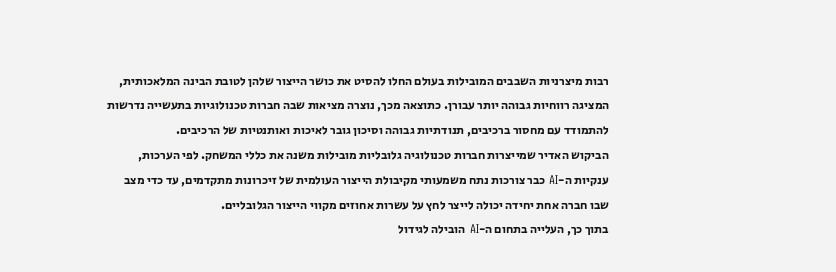רבות מיצרניות השבבים המובילות בעולם החלו להסיט את כושר הייצור שלהן לטובת הבינה המלאכותית, המציגה רווחיות גבוהה יותר עבורן. כתוצאה מכך, נוצרה מציאות שבה חברות טכנולוגיות בתעשייה נדרשות להתמודד עם מחסור ברכיבים, תנודתיות גבוהה וסיכון גובר לאיכות ואותנטיות של הרכיבים.
הביקוש האדיר שמייצרות חברות טכנולוגיה גלובליות מובילות משנה את כללי המשחק. לפי הערכות, ענקיות ה-AI כבר צורכות נתח משמעותי מקיבולת הייצור העולמית של זיכרונות מתקדמים, עד כדי מצב שבו חברה אחת יחידה יכולה לייצר לחץ על עשרות אחוזים מקווי הייצור הגלובליים.
בתוך כך, העלייה בתחום ה-AI הובילה לגידול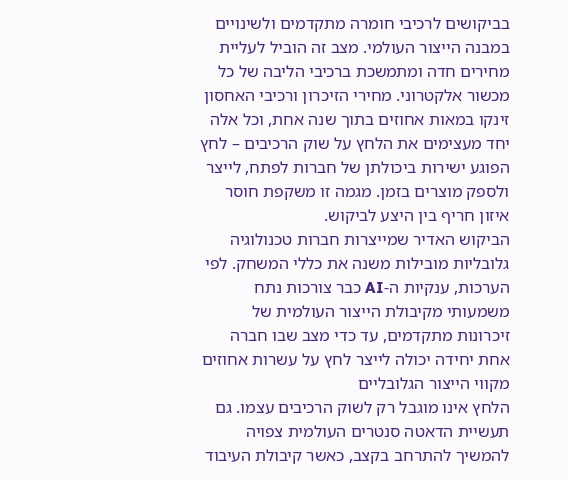בביקושים לרכיבי חומרה מתקדמים ולשינויים במבנה הייצור העולמי. מצב זה הוביל לעליית מחירים חדה ומתמשכת ברכיבי הליבה של כל מכשור אלקטרוני. מחירי הזיכרון ורכיבי האחסון זינקו במאות אחוזים בתוך שנה אחת, וכל אלה יחד מעצימים את הלחץ על שוק הרכיבים – לחץ הפוגע ישירות ביכולתן של חברות לפתח, לייצר ולספק מוצרים בזמן. מגמה זו משקפת חוסר איזון חריף בין היצע לביקוש.
הביקוש האדיר שמייצרות חברות טכנולוגיה גלובליות מובילות משנה את כללי המשחק. לפי הערכות, ענקיות ה-AI כבר צורכות נתח משמעותי מקיבולת הייצור העולמית של זיכרונות מתקדמים, עד כדי מצב שבו חברה אחת יחידה יכולה לייצר לחץ על עשרות אחוזים מקווי הייצור הגלובליים
הלחץ אינו מוגבל רק לשוק הרכיבים עצמו. גם תעשיית הדאטה סנטרים העולמית צפויה להמשיך להתרחב בקצב, כאשר קיבולת העיבוד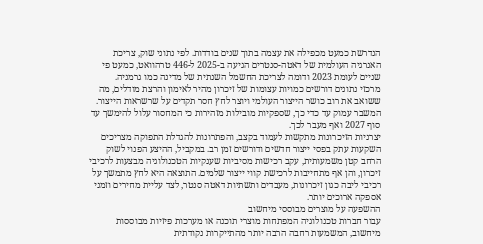הנדרשת כמעט מכפילה את עצמה בתוך שנים בודדות. לפי נתוני שוק, צריכת האנרגיה העולמית של דאטה-סנטרים הגיעה ב-2025 ל-446 טרהוואט, כמעט פי שניים לעומת 2023 ודומה לצריכת החשמל השנתית של מדינה כמו גרמניה.
מרכזי נתונים דורשים כמויות עצומות של זיכרון מהיר לאימון והרצת מודלים, מה ששואב את רוב כושר הייצור העולמי ויוצר לחץ חסר תקדים על שרשראות הייצור. המשבר עמוק עד כדי כך, שספקיות מובילות מזהירות כי המחסור עלול להימשך עד סוף 2027 ואף מעבר לכך.
יצרניות הזיכרונות מתקשות לעמוד בקצב, והפתרונות להגדלת התפוקה מצריכים השקעות עתק בפסי ייצור חדשים ודורשים זמן רב. במקביל, ההיצע הפנוי לשוק הרחב קטן משמעותית, עקב רכישות מסיביות שענקיות הטכנולוגיה מבצעות לרכיבי זיכרון, והן אף מתחייבות לרכישת קווי ייצור שלמים. התוצאה היא לחץ מתמשך על רכיבי ליבה כגון זיכרונות, מעבדים ותשתיות דאטה סנטר, לצד עליית מחירים וזמני אספקה ארוכים יותר.
ההשפעה על מוצרים מבוססי מיחשוב
עבור חברות טכנולוגיה המפתחות מוצרי תוכנה או מערכות פיזיות מבוססות מיחשוב, המשמעות רחבה הרבה יותר מהתייקרות נקודתית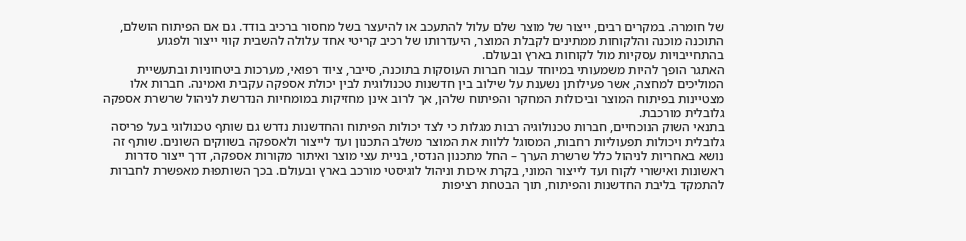של חומרה. במקרים רבים, ייצור של מוצר שלם עלול להתעכב או להיעצר בשל מחסור ברכיב בודד. גם אם הפיתוח הושלם, התוכנה מוכנה והלקוחות ממתינים לקבלת המוצר, היעדרותו של רכיב קריטי אחד עלולה להשבית קווי ייצור ולפגוע בהתחייבויות עסקיות מול לקוחות בארץ ובעולם.
האתגר הופך להיות משמעותי במיוחד עבור חברות העוסקות בתוכנה, סייבר, ציוד רפואי, מערכות ביטחוניות ובתעשיית המוליכים למחצה, אשר פעילותן נשענת על שילוב בין חדשנות טכנולוגית לבין יכולת אספקה עקבית ואמינה. חברות אלו מצטיינות בפיתוח המוצר וביכולות המחקר והפיתוח שלהן, אך לרוב אינן מחזיקות במומחיות הנדרשת לניהול שרשרת אספקה גלובלית מורכבת.
בתנאי השוק הנוכחיים, חברות טכנולוגיה רבות מגלות כי לצד יכולות הפיתוח והחדשנות נדרש גם שותף טכנולוגי בעל פריסה גלובלית ויכולות תפעוליות רחבות, המסוגל ללוות את המוצר משלב התכנון ועד לייצור ולאספקה בשווקים השונים. שותף זה נושא באחריות לניהול כלל שרשרת הערך – החל מתכנון הנדסי, בניית עצי מוצר ואיתור מקורות אספקה, דרך ייצור סדרות ראשונות ואישורי לקוח ועד לייצור המוני, בקרת איכות וניהול לוגיסטי מורכב בארץ ובעולם. בכך השותפוּת מאפשרת לחברות להתמקד בליבת החדשנות והפיתוח, תוך הבטחת רציפות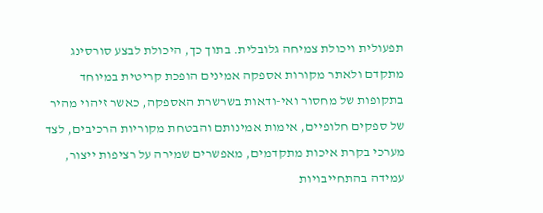תפעולית ויכולת צמיחה גלובלית. בתוך כך, היכולת לבצע סורסינג מתקדם ולאתר מקורות אספקה אמינים הופכת קריטית במיוחד בתקופות של מחסור ואי-ודאות בשרשרת האספקה, כאשר זיהוי מהיר של ספקים חלופיים, אימות אמינותם והבטחת מקוריות הרכיבים, לצד מערכי בקרת איכות מתקדמים, מאפשרים שמירה על רציפות ייצור, עמידה בהתחייבויות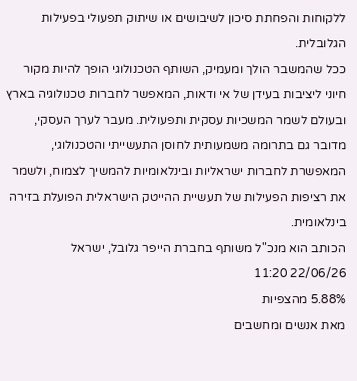ללקוחות והפחתת סיכון לשיבושים או שיתוק תפעולי בפעילות הגלובלית.
ככל שהמשבר הולך ומעמיק, השותף הטכנולוגי הופך להיות מקור חיוני ליציבות בעידן של אי ודאות, המאפשר לחברות טכנולוגיה בארץ ובעולם לשמר המשכיות עסקית ותפעולית. מעבר לערך העסקי, מדובר גם בתרומה משמעותית לחוסן התעשייתי והטכנולוגי, המאפשרת לחברות ישראליות ובינלאומיות להמשיך לצמוח, ולשמר את רציפות הפעילות של תעשיית ההייטק הישראלית הפועלת בזירה בינלאומית.
הכותב הוא מנכ"ל משותף בחברת הייפר גלובל, ישראל
22/06/26 11:20
5.88% מהצפיות
מאת אנשים ומחשבים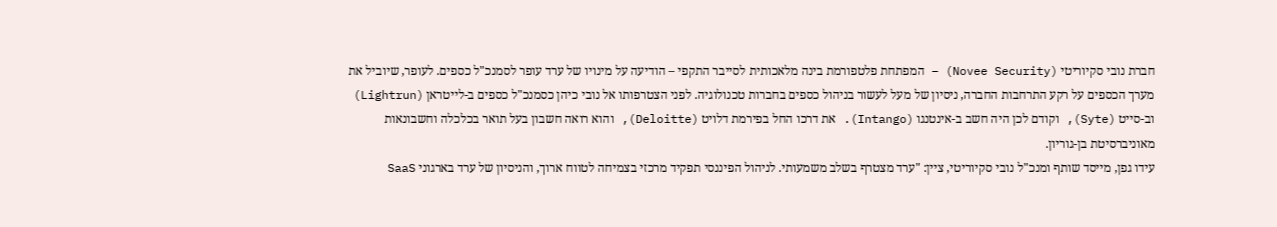חברת נובי סקיוריטי (Novee Security) – המפתחת פלטפורמת בינה מלאכותית לסייבר התקפי – הודיעה על מינויו של ערד עופר לסמנכ"ל כספים. לעופר, שיוביל את מערך הכספים על רקע התרחבות החברה, ניסיון של מעל לעשור בניהול כספים בחברות טכנולוגיה. לפני הצטרפותו אל נובי כיהן כסמנכ"ל כספים ב-לייטראן (Lightrun) וב-סייט (Syte), וקודם לכן היה חשב ב-אינטנגו (Intango). את דרכו החל בפירמת דלויט (Deloitte), והוא רואה חשבון בעל תואר בכלכלה וחשבונאות מאוניברסיטת בן-גוריון.
עידו גפן, מייסד שותף ומנכ"ל נובי סקיוריטי, ציין: "ערד מצטרף בשלב משמעותי. לניהול הפיננסי תפקיד מרכזי בצמיחה לטווח ארוך, והניסיון של ערד בארגוני SaaS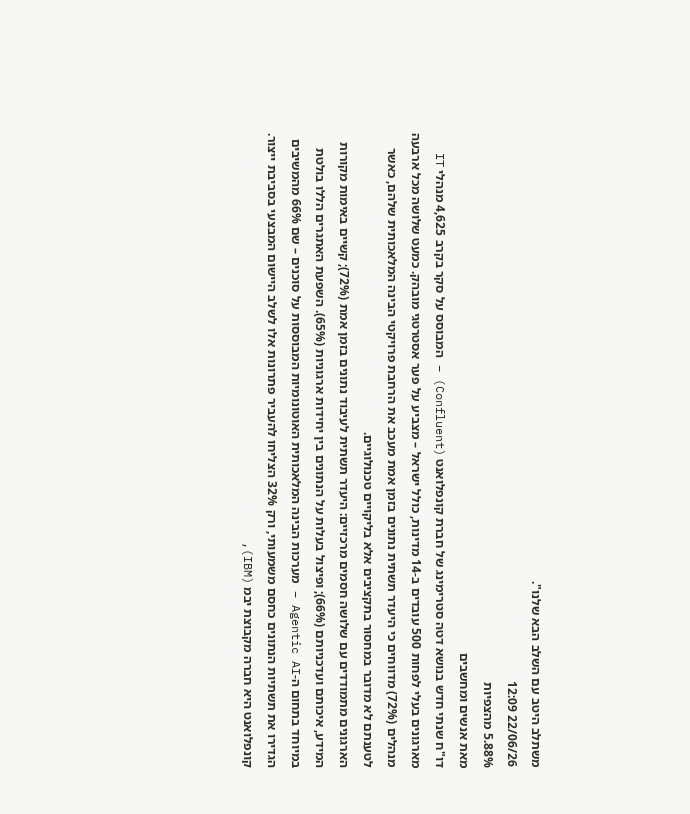משתלב היטב עם השלב הבא שלנו".
22/06/26 12:09
5.88% מהצפיות
מאת אנשים ומחשבים
דו"ח שנתי חדש בנושא דטה סטרימינג של חברת קונפלואנט (Confluent) – המבוסס על סקר בקרב 4,625 מנהלי IT מארגונים בעלי לפחות 500 עובדים ב-14 מדינות, כולל ישראל – מצביע על פער אסטרטגי מובהק. כמעט שלושה מכל ארבעה מנהלים (72%) מדווחים כי היעדר תשתית נתונים בזמן אמת מעכב את הרחבת פרויקטי הבינה המלאכותית שלהם, כאשר לטענתם לא מדובר במחסור בתקציבים אלא בליקויים טכנולוגיים.
הארגונים מתמודדים עם שלושה חסמים מרכזיים: היעדר תשתית לעיבוד נתונים בזמן אמת (72%); קשיים באימות מקורות המידע, איכותם ועדכניותם (66%); ופיצול בעלות על הנתונים בין יחידות ארגוניות (65%). השפעת האתגרים הללו בולטת במיוחד בתחום ה-Agentic AI – מערכות הבינה המלאכותית האוטונומיות המבוססות על סוכנים – שם 66% מהמשיבים הגדירו את תשתיות הנתונים כחסם משמעותי, ורק 32% הצליחו להעביר פתרונות אלו לשלב היישום המבצעי בסביבת ייצור.
קונפלואנט היא חברה מקבוצת יבמ (IBM),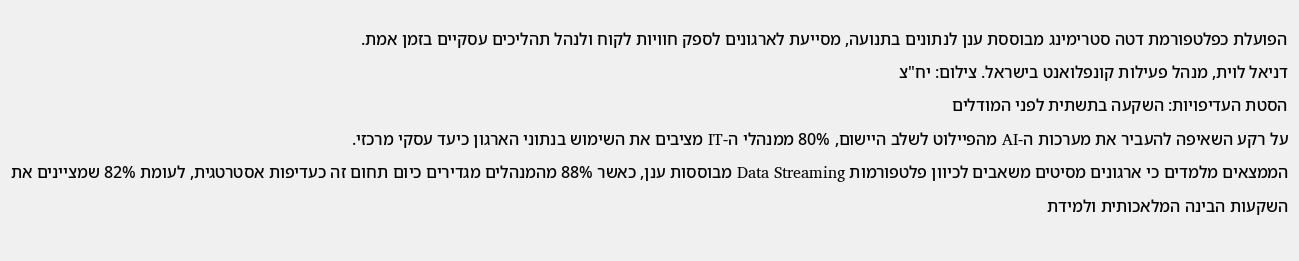הפועלת כפלטפורמת דטה סטרימינג מבוססת ענן לנתונים בתנועה, מסייעת לארגונים לספק חוויות לקוח ולנהל תהליכים עסקיים בזמן אמת.
דניאל לוית, מנהל פעילות קונפלואנט בישראל. צילום: יח"צ
הסטת העדיפויות: השקעה בתשתית לפני המודלים
על רקע השאיפה להעביר את מערכות ה-AI מהפיילוט לשלב היישום, 80% ממנהלי ה-IT מציבים את השימוש בנתוני הארגון כיעד עסקי מרכזי.
הממצאים מלמדים כי ארגונים מסיטים משאבים לכיוון פלטפורמות Data Streaming מבוססות ענן, כאשר 88% מהמנהלים מגדירים כיום תחום זה כעדיפות אסטרטגית, לעומת 82% שמציינים את השקעות הבינה המלאכותית ולמידת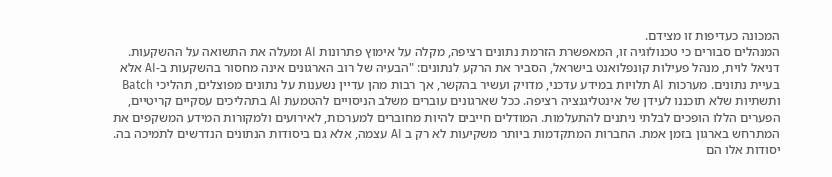המכונה כעדיפות זו מצידם.
המנהלים סבורים כי טכנולוגיה זו, המאפשרת הזרמת נתונים רציפה, מקלה על אימוץ פתרונות AI ומעלה את התשואה על ההשקעות.
דניאל לוית, מנהל פעילות קונפלואנט בישראל, הסביר את הרקע לנתונים: "הבעיה של רוב הארגונים אינה מחסור בהשקעות ב-AI אלא בעיית נתונים. מערכות AI תלויות במידע עדכני, מדויק ועשיר בהקשר, אך רבות מהן עדיין נשענות על נתונים מפוצלים, תהליכי Batch ותשתיות שלא תוכננו לעידן של אינטליגנציה רציפה. ככל שארגונים עוברים משלב הניסויים להטמעת AI בתהליכים עסקיים קריטיים, הפערים הללו הופכים לבלתי ניתנים להתעלמות. המודלים חייבים להיות מחוברים למערכות, לאירועים ולמקורות המידע המשקפים את המתרחש בארגון בזמן אמת. החברות המתקדמות ביותר משקיעות לא רק ב AI עצמה, אלא גם ביסודות הנתונים הנדרשים לתמיכה בה. יסודות אלו הם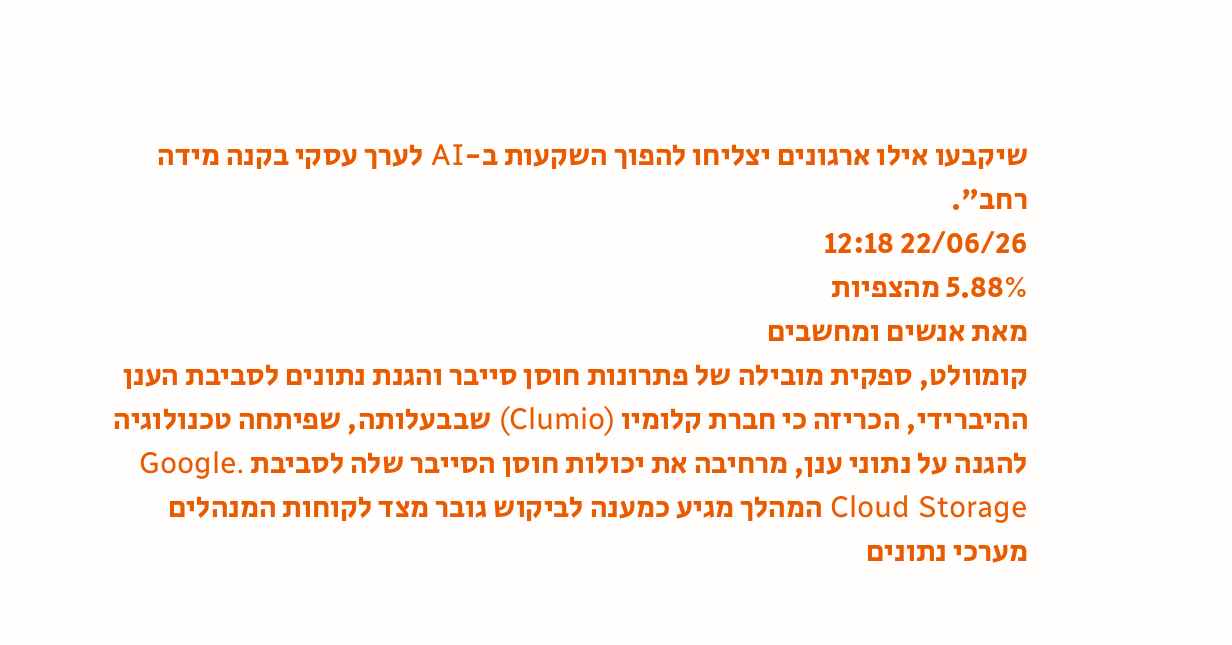שיקבעו אילו ארגונים יצליחו להפוך השקעות ב-AI לערך עסקי בקנה מידה רחב".
22/06/26 12:18
5.88% מהצפיות
מאת אנשים ומחשבים
קומוולט, ספקית מובילה של פתרונות חוסן סייבר והגנת נתונים לסביבת הענן ההיברידי, הכריזה כי חברת קלומיו (Clumio) שבבעלותה, שפיתחה טכנולוגיה להגנה על נתוני ענן, מרחיבה את יכולות חוסן הסייבר שלה לסביבת .Google Cloud Storage המהלך מגיע כמענה לביקוש גובר מצד לקוחות המנהלים מערכי נתונים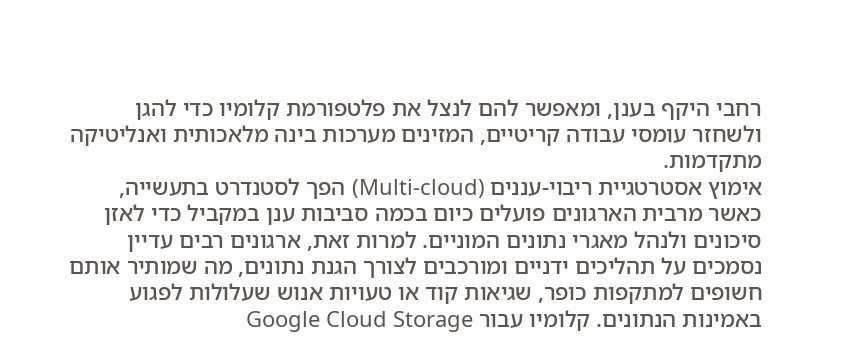רחבי היקף בענן, ומאפשר להם לנצל את פלטפורמת קלומיו כדי להגן ולשחזר עומסי עבודה קריטיים, המזינים מערכות בינה מלאכותית ואנליטיקה מתקדמות.
אימוץ אסטרטגיית ריבוי-עננים (Multi-cloud) הפך לסטנדרט בתעשייה, כאשר מרבית הארגונים פועלים כיום בכמה סביבות ענן במקביל כדי לאזן סיכונים ולנהל מאגרי נתונים המוניים. למרות זאת, ארגונים רבים עדיין נסמכים על תהליכים ידניים ומורכבים לצורך הגנת נתונים, מה שמותיר אותם חשופים למתקפות כופר, שגיאות קוד או טעויות אנוש שעלולות לפגוע באמינות הנתונים. קלומיו עבור Google Cloud Storage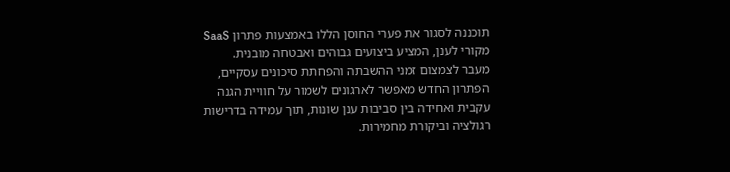תוכננה לסגור את פערי החוסן הללו באמצעות פתרון SaaS מקורי לענן, המציע ביצועים גבוהים ואבטחה מובנית.
מעבר לצמצום זמני ההשבתה והפחתת סיכונים עסקיים, הפתרון החדש מאפשר לארגונים לשמור על חוויית הגנה עקבית ואחידה בין סביבות ענן שונות, תוך עמידה בדרישות רגולציה וביקורת מחמירות.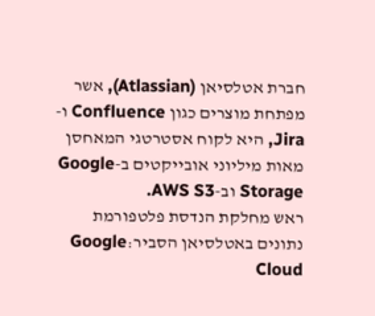חברת אטלסיאן (Atlassian), אשר מפתחת מוצרים כגון Confluence ו-Jira, היא לקוח אסטרטגי המאחסן מאות מיליוני אובייקטים ב-Google Storage וב-AWS S3.
ראש מחלקת הנדסת פלטפורמת נתונים באטלסיאן הסביר:Google Cloud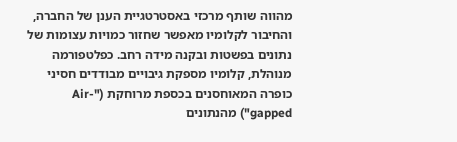מהווה שותף מרכזי באסטרטגיית הענן של החברה, והחיבור לקלומיו מאפשר שחזור כמויות עצומות של נתונים בפשטות ובקנה מידה רחב. כפלטפורמה מנוהלת, קלומיו מספקת גיבויים מבודדים חסיני כופרה המאוחסנים בכספת מרוחקת ("Air-gapped") מהנתונים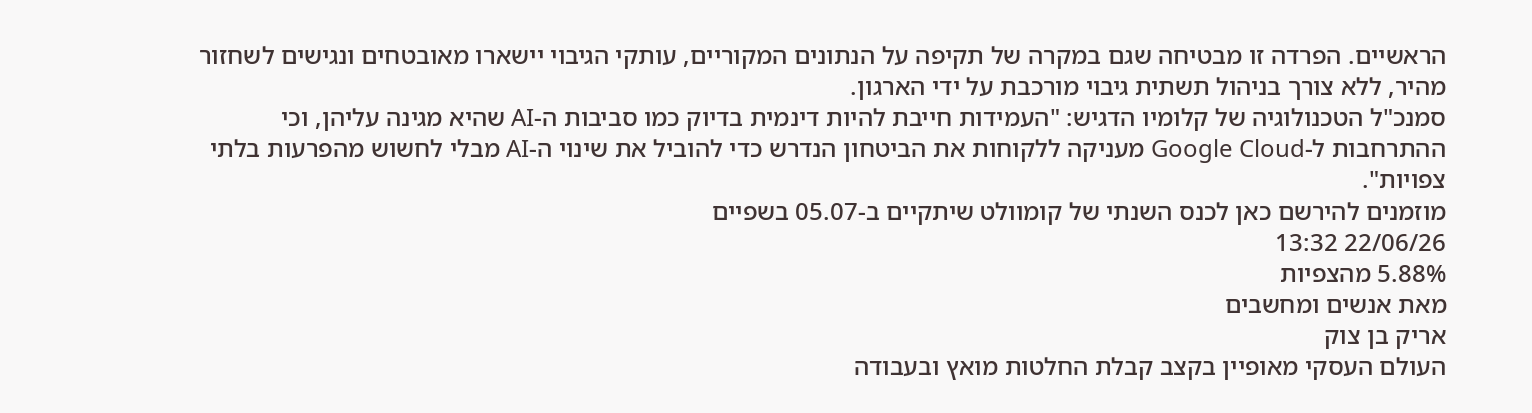הראשיים. הפרדה זו מבטיחה שגם במקרה של תקיפה על הנתונים המקוריים, עותקי הגיבוי יישארו מאובטחים ונגישים לשחזור מהיר, ללא צורך בניהול תשתית גיבוי מורכבת על ידי הארגון.
סמנכ"ל הטכנולוגיה של קלומיו הדגיש: "העמידות חייבת להיות דינמית בדיוק כמו סביבות ה-AI שהיא מגינה עליהן, וכי ההתרחבות ל-Google Cloud מעניקה ללקוחות את הביטחון הנדרש כדי להוביל את שינוי ה-AI מבלי לחשוש מהפרעות בלתי צפויות".
מוזמנים להירשם כאן לכנס השנתי של קומוולט שיתקיים ב-05.07 בשפיים
22/06/26 13:32
5.88% מהצפיות
מאת אנשים ומחשבים
אריק בן צוק
העולם העסקי מאופיין בקצב קבלת החלטות מואץ ובעבודה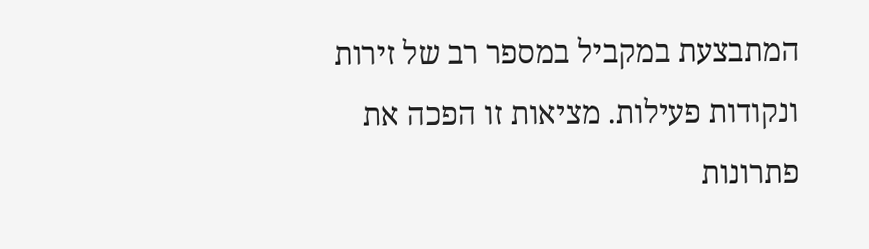המתבצעת במקביל במספר רב של זירות ונקודות פעילות. מציאות זו הפכה את פתרונות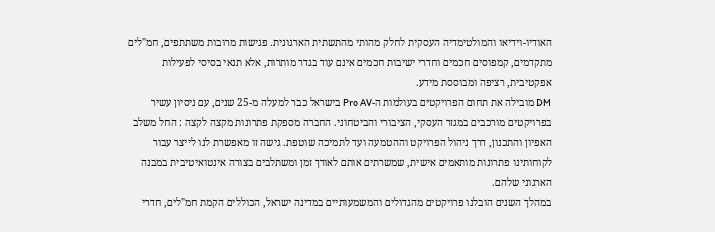האודיו-וידיאו והמולטימדיה העסקית לחלק מהותי מהתשתית הארגונית. פגישות מרובות משתתפים, חמ"לים מתקדמים, קמפוסים חכמים וחדרי ישיבות חכמים אינם עוד בגדר מותרות, אלא תנאי בסיסי לפעילות אפקטיבית, רציפה ומבוססת מידע.
DM מובילה את תחום הפרויקטים בעולמות ה-Pro AV בישראל כבר למעלה מ-25 שנים, עם ניסיון עשיר בפרויקטים מורכבים במגזר העסקי, הציבורי והביטחוני. החברה מספקת פתרונות מקצה לקצה : החל משלב האפיון והתכנון, דרך ניהול הפרויקט וההטמעה ועד לתמיכה שוטפת. גישה זו מאפשרת לנו לייצר עבור לקוחותינו פתרונות מותאמים אישית, שמשרתים אותם לאורך זמן ומשתלבים בצורה אינטואיטיבית במבנה הארגוני שלהם.
במהלך השנים הובלנו פרויקטים מהגדולים והמשמעותיים במדינה ישראל, הכוללים הקמת חמ"לים, חדרי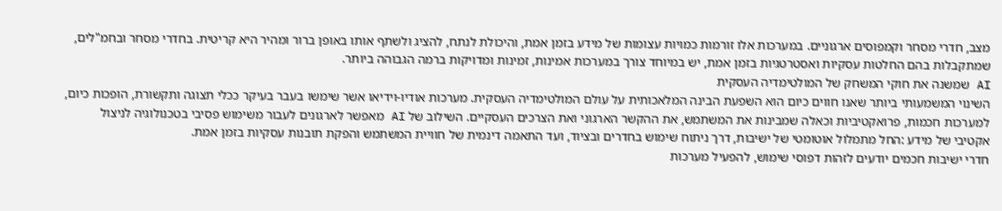מצב, חדרי מסחר וקמפוסים ארגוניים. במערכות אלו זורמות כמויות עצומות של מידע בזמן אמת, והיכולת לנתח, להציג ולשתף אותו באופן ברור ומהיר היא קריטית. בחדרי מסחר ובחמ"לים, שמתקבלות בהם החלטות עסקיות ואסטרטגיות בזמן אמת, יש במיוחד צורך במערכות אמינות, זמינות ומדויקות ברמה הגבוהה ביותר.
AI שמשנה את חוקי המשחק של המולטימדיה העסקית
השינוי המשמעותי ביותר שאנו חווים כיום הוא השפעת הבינה המלאכותית על עולם המולטימדיה העסקית. מערכות אודיו-וידיאו אשר שימשו בעבר בעיקר ככלי תצוגה ותקשורת, הופכות כיום, למערכות חכמות, פרואקטיביות וכאלה שמבינות את המשתמש, את ההקשר הארגוני ואת הצרכים העסקיים. השילוב של AI מאפשר לארגונים לעבור משימוש פסיבי בטכנולוגיה לניצול אקטיבי של מידע :החל מתמלול אוטומטי של ישיבות, דרך ניתוח שימוש בחדרים ובציוד, ועד התאמה דינמית של חוויית המשתמש והפקת תובנות עסקיות בזמן אמת.
חדרי ישיבות חכמים יודעים לזהות דפוסי שימוש, להפעיל מערכות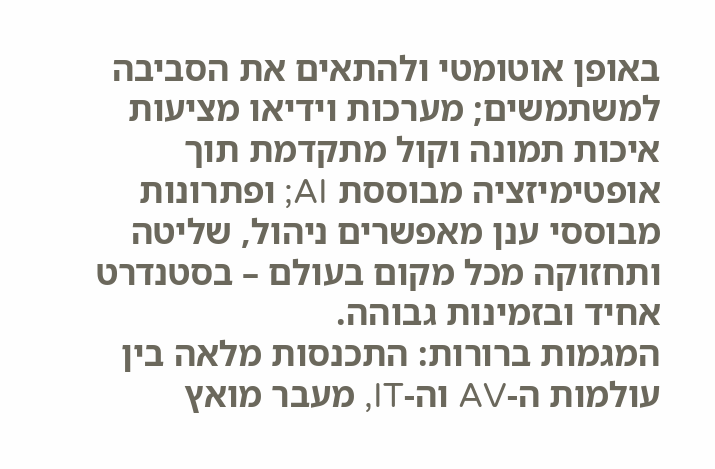באופן אוטומטי ולהתאים את הסביבה למשתמשים; מערכות וידיאו מציעות איכות תמונה וקול מתקדמת תוך אופטימיזציה מבוססת AI; ופתרונות מבוססי ענן מאפשרים ניהול, שליטה ותחזוקה מכל מקום בעולם – בסטנדרט אחיד ובזמינות גבוהה.
המגמות ברורות: התכנסות מלאה בין עולמות ה-AV וה-IT, מעבר מואץ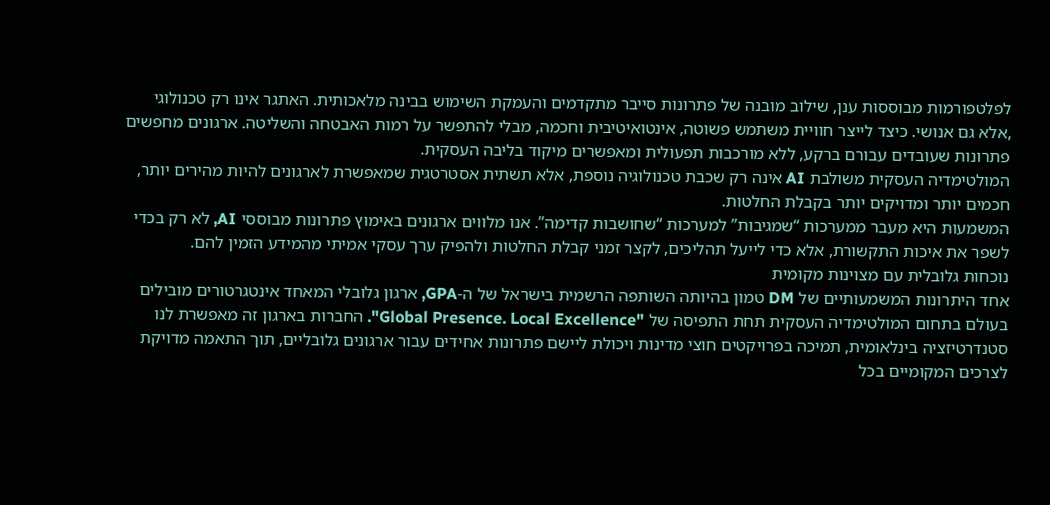לפלטפורמות מבוססות ענן, שילוב מובנה של פתרונות סייבר מתקדמים והעמקת השימוש בבינה מלאכותית. האתגר אינו רק טכנולוגי ,אלא גם אנושי. כיצד לייצר חוויית משתמש פשוטה, אינטואיטיבית וחכמה, מבלי להתפשר על רמות האבטחה והשליטה. ארגונים מחפשים פתרונות שעובדים עבורם ברקע, ללא מורכבות תפעולית ומאפשרים מיקוד בליבה העסקית.
המולטימדיה העסקית משולבת AI אינה רק שכבת טכנולוגיה נוספת, אלא תשתית אסטרטגית שמאפשרת לארגונים להיות מהירים יותר, חכמים יותר ומדויקים יותר בקבלת החלטות.
המשמעות היא מעבר ממערכות “שמגיבות” למערכות “שחושבות קדימה”. אנו מלווים ארגונים באימוץ פתרונות מבוססי AI, לא רק בכדי לשפר את איכות התקשורת, אלא כדי לייעל תהליכים, לקצר זמני קבלת החלטות ולהפיק ערך עסקי אמיתי מהמידע הזמין להם.
נוכחות גלובלית עם מצוינות מקומית
אחד היתרונות המשמעותיים של DM טמון בהיותה השותפה הרשמית בישראל של ה-GPA, ארגון גלובלי המאחד אינטגרטורים מובילים בעולם בתחום המולטימדיה העסקית תחת התפיסה של "Global Presence. Local Excellence". החברות בארגון זה מאפשרת לנו סטנדרטיזציה בינלאומית, תמיכה בפרויקטים חוצי מדינות ויכולת ליישם פתרונות אחידים עבור ארגונים גלובליים, תוך התאמה מדויקת לצרכים המקומיים בכל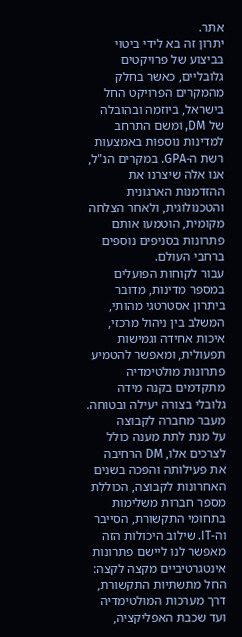אתר.
יתרון זה בא לידי ביטוי בביצוע של פרויקטים גלובליים, כאשר בחלק מהמקרים הפרויקט החל בישראל, ביוזמה ובהובלה של DM, ומשם התרחב למדינות נוספות באמצעות רשת ה-GPA. במקרים הנ"ל, אנו אלה שיצרנו את ההזדמנות הארגונית והטכנולוגית, ולאחר הצלחה מקומית, הוטמעו אותם פתרונות בסניפים נוספים ברחבי העולם.
עבור לקוחות הפועלים במספר מדינות, מדובר ביתרון אסטרטגי מהותי, המשלב בין ניהול מרכזי, איכות אחידה וגמישות תפעולית, ומאפשר להטמיע פתרונות מולטימדיה מתקדמים בקנה מידה גלובלי בצורה יעילה ובטוחה.
מעבר מחברה לקבוצה
על מנת לתת מענה כולל לצרכים אלו, DM הרחיבה את פעילותה והפכה בשנים האחרונות לקבוצה, הכוללת מספר חברות משלימות בתחומי התקשורת, הסייבר וה-IT. שילוב היכולות הזה מאפשר לנו ליישם פתרונות אינטגרטיביים מקצה לקצה: החל מתשתיות התקשורת, דרך מערכות המולטימדיה ועד שכבת האפליקציה,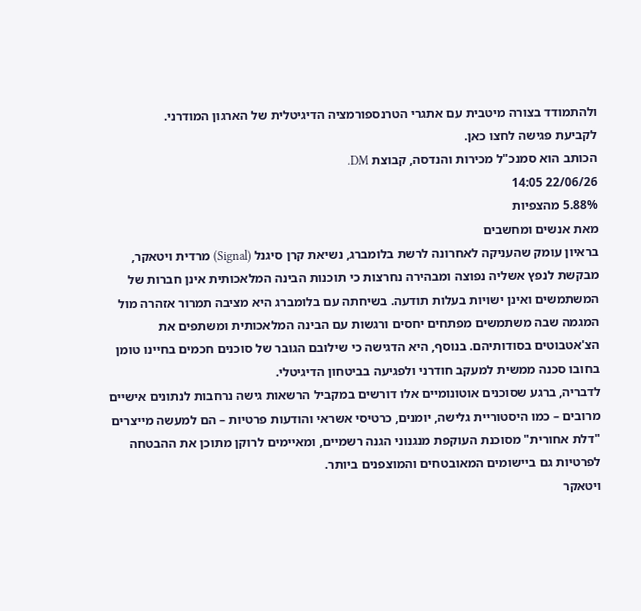ולהתמודד בצורה מיטבית עם אתגרי הטרנספורמציה הדיגיטלית של הארגון המודרני.
לקביעת פגישה לחצו כאן.
הכותב הוא סמנכ"ל מכירות והנדסה, קבוצת DM.
22/06/26 14:05
5.88% מהצפיות
מאת אנשים ומחשבים
בראיון עומק שהעניקה לאחרונה לרשת בלומברג, נשיאת קרן סיגנל (Signal) מרדית ויטאקר, מבקשת לנפץ אשליה נפוצה ומבהירה נחרצות כי תוכנות הבינה המלאכותית אינן חברות של המשתמשים ואינן ישויות בעלות תודעה. בשיחתה עם בלומברג היא מציבה תמרור אזהרה מול המגמה שבה משתמשים מפתחים יחסים ורגשות עם הבינה המלאכותית ומשתפים את הצ'אטבוטים בסודותיהם. בנוסף, היא הדגישה כי שילובם הגובר של סוכנים חכמים בחיינו טומן בחובו סכנה ממשית למעקב חודרני ולפגיעה בביטחון הדיגיטלי.
לדבריה, ברגע שסוכנים אוטונומיים אלו דורשים במקביל הרשאות גישה נרחבות לנתונים אישיים מרובים – כמו היסטוריית גלישה, יומנים, כרטיסי אשראי והודעות פרטיות – הם למעשה מייצרים "דלת אחורית" מסוכנת העוקפת מנגנוני הגנה רשמיים, ומאיימים לרוקן מתוכן את ההבטחה לפרטיות גם ביישומים המאובטחים והמוצפנים ביותר.
ויטאקר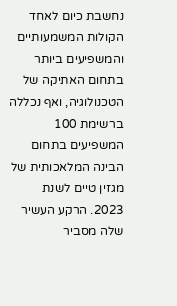נחשבת כיום לאחד הקולות המשמעותיים והמשפיעים ביותר בתחום האתיקה של הטכנולוגיה, ואף נכללה ברשימת 100 המשפיעים בתחום הבינה המלאכותית של מגזין טיים לשנת 2023. הרקע העשיר שלה מסביר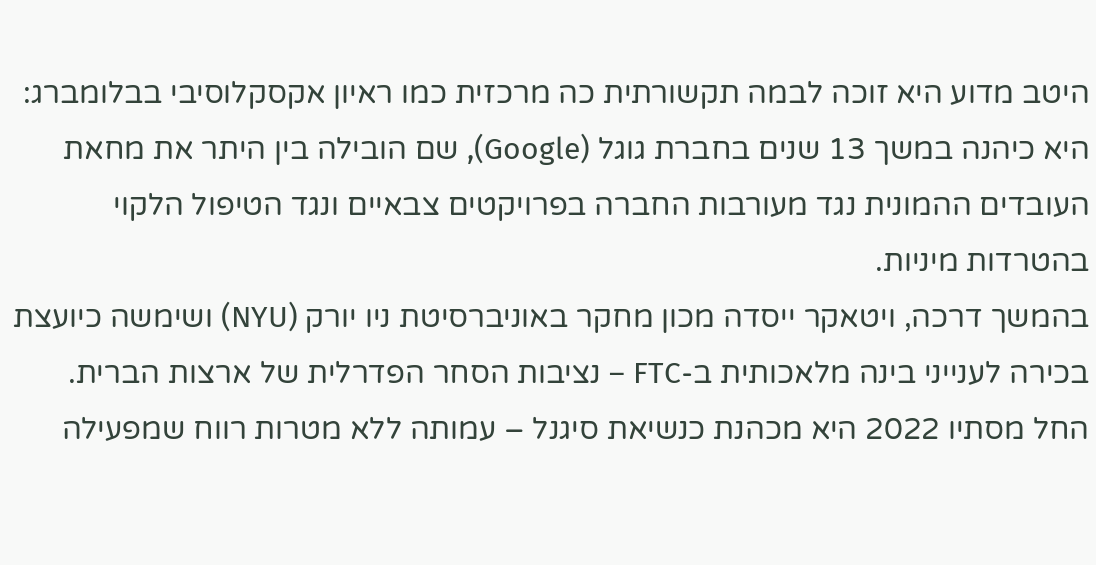היטב מדוע היא זוכה לבמה תקשורתית כה מרכזית כמו ראיון אקסקלוסיבי בבלומברג: היא כיהנה במשך 13 שנים בחברת גוגל (Google), שם הובילה בין היתר את מחאת העובדים ההמונית נגד מעורבות החברה בפרויקטים צבאיים ונגד הטיפול הלקוי בהטרדות מיניות.
בהמשך דרכה, ויטאקר ייסדה מכון מחקר באוניברסיטת ניו יורק (NYU) ושימשה כיועצת בכירה לענייני בינה מלאכותית ב-FTC – נציבות הסחר הפדרלית של ארצות הברית. החל מסתיו 2022 היא מכהנת כנשיאת סיגנל – עמותה ללא מטרות רווח שמפעילה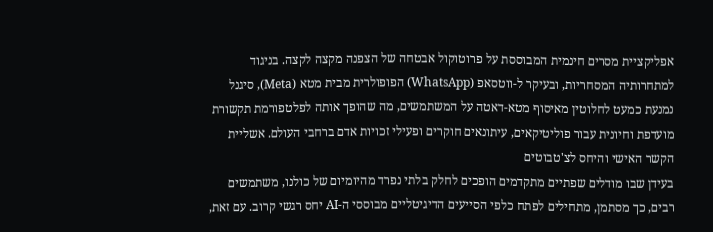אפליקציית מסרים חינמית המבוססת על פרוטוקול אבטחה של הצפנה מקצה לקצה. בניגוד למתחרותיה המסחריות, ובעיקר ל-ווטסאפ (WhatsApp) הפופולרית מבית מטא (Meta), סיגנל נמנעת כמעט לחלוטין מאיסוף מטא-דאטה על המשתמשים, מה שהופך אותה לפלטפורמת תקשורת מועדפת וחיונית עבור פוליטיקאים, עיתונאים חוקרים ופעילי זכויות אדם ברחבי העולם. אשליית הקשר האישי והיחס לצ'טבוטים
בעידן שבו מודלים שפתיים מתקדמים הופכים לחלק בלתי נפרד מהיומיום של כולנו, משתמשים רבים, כך מסתמן, מתחילים לפתח כלפי הסייעים הדיגיטליים מבוססי ה-AI יחס רגשי קרוב. עם זאת,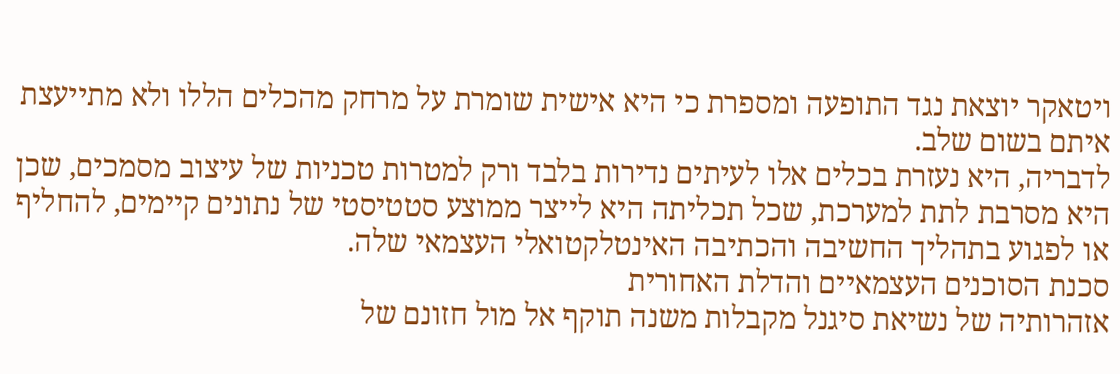ויטאקר יוצאת נגד התופעה ומספרת כי היא אישית שומרת על מרחק מהכלים הללו ולא מתייעצת איתם בשום שלב.
לדבריה, היא נעזרת בכלים אלו לעיתים נדירות בלבד ורק למטרות טכניות של עיצוב מסמכים, שכן היא מסרבת לתת למערכת, שכל תכליתה היא לייצר ממוצע סטטיסטי של נתונים קיימים, להחליף או לפגוע בתהליך החשיבה והכתיבה האינטלקטואלי העצמאי שלה.
סכנת הסוכנים העצמאיים והדלת האחורית
אזהרותיה של נשיאת סיגנל מקבלות משנה תוקף אל מול חזונם של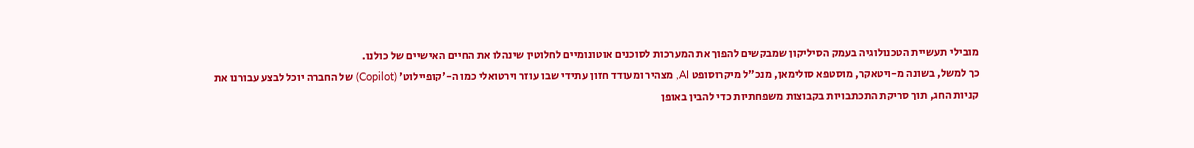מובילי תעשיית הטכנולוגיה בעמק הסיליקון שמבקשים להפוך את המערכות לסוכנים אוטונומיים לחלוטין שינהלו את החיים האישיים של כולנו.
כך למשל, בשונה מ-ויטאקר, מוסטפא סולימאן, מנכ"ל מיקרוסופט AI, מצהיר ומעודד חזון עתידי שבו עוזר וירטואלי כמו ה-'קופיילוט' (Copilot) של החברה יוכל לבצע עבורנו את קניות החג, תוך סריקת התכתבויות בקבוצות משפחתיות כדי להבין באופן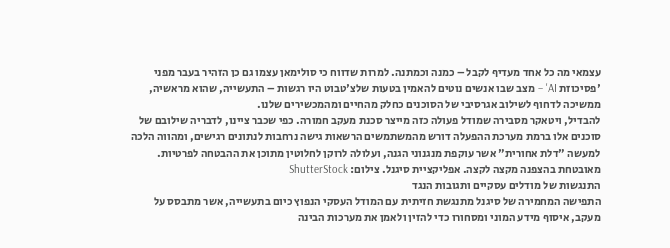עצמאי מה כל אחד מעדיף לקבל – כמנה וכמתנה. למרות שדווח כי סולימאן עצמו גם כן הזהיר בעבר מפני 'פסיכוזת AI' – מצב שבו אנשים נוטים להאמין בטעות שלצ'טבוט היו רגשות – התעשייה, שהוא מראשיה, ממשיכה לדחוף לשילוב אגרסיבי של הסוכנים כחלק מהחיים ומהמכשירים שלנו.
להבדיל, ויטאקר מסבירה שמודל פעולה כזה מייצר סכנת מעקב חמורה. כפי שכבר ציינו, לדבריה שילובם של סוכנים אלו ברמת מערכת ההפעלה דורש מהמשתמשים הרשאות גישה נרחבות לנתונים רגישים, ומהווה הלכה למעשה "דלת אחורית" אשר עוקפת מנגנוני הגנה, ועלולה לרוקן לחלוטין מתוכן את ההבטחה לפרטיות.
מאובטחת בהצפנה מקצה לקצה. אפליקציית סיגנל. צילום: ShutterStock
התנגשות של מודלים עסקיים ותגובות הנגד
התפישה המחמירה של סיגנל מתנגשת חזיתית עם המודל העסקי הנפוץ כיום בתעשייה, אשר מתבסס על מעקב, איסוף מידע המוני ומסחורו כדי להזין ולאמן את מערכות הבינה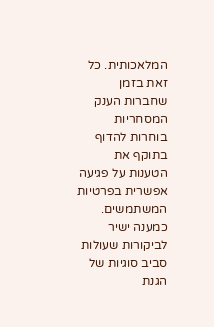המלאכותית. כל זאת בזמן שחברות הענק המסחריות בוחרות להדוף בתוקף את הטענות על פגיעה אפשרית בפרטיות המשתמשים.
כמענה ישיר לביקורות שעולות סביב סוגיות של הגנת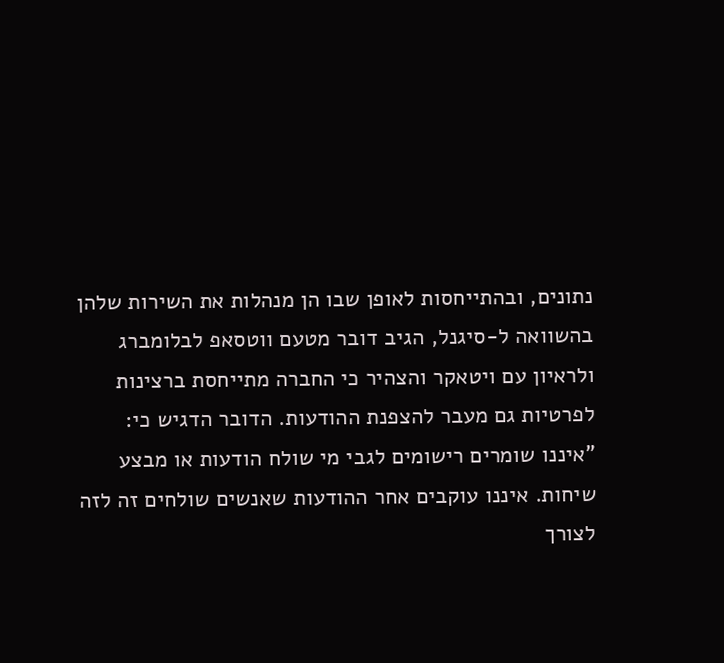נתונים, ובהתייחסות לאופן שבו הן מנהלות את השירות שלהן בהשוואה ל-סיגנל, הגיב דובר מטעם ווטסאפ לבלומברג ולראיון עם ויטאקר והצהיר כי החברה מתייחסת ברצינות לפרטיות גם מעבר להצפנת ההודעות. הדובר הדגיש כי: "איננו שומרים רישומים לגבי מי שולח הודעות או מבצע שיחות. איננו עוקבים אחר ההודעות שאנשים שולחים זה לזה לצורך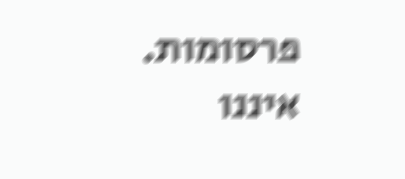פרסומות. איננו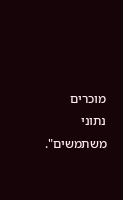מוכרים נתוני משתמשים".